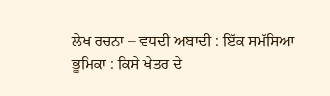ਲੇਖ ਰਚਨਾ – ਵਧਦੀ ਅਬਾਦੀ : ਇੱਕ ਸਮੱਸਿਆ
ਭੂਮਿਕਾ : ਕਿਸੇ ਖੇਤਰ ਦੇ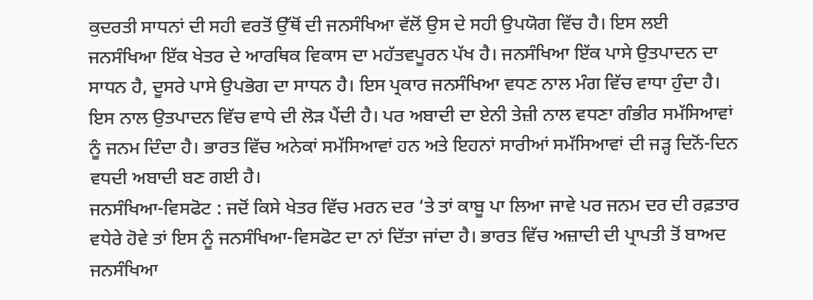ਕੁਦਰਤੀ ਸਾਧਨਾਂ ਦੀ ਸਹੀ ਵਰਤੋਂ ਉੱਥੋਂ ਦੀ ਜਨਸੰਖਿਆ ਵੱਲੋਂ ਉਸ ਦੇ ਸਹੀ ਉਪਯੋਗ ਵਿੱਚ ਹੈ। ਇਸ ਲਈ ਜਨਸੰਖਿਆ ਇੱਕ ਖੇਤਰ ਦੇ ਆਰਥਿਕ ਵਿਕਾਸ ਦਾ ਮਹੱਤਵਪੂਰਨ ਪੱਖ ਹੈ। ਜਨਸੰਖਿਆ ਇੱਕ ਪਾਸੇ ਉਤਪਾਦਨ ਦਾ ਸਾਧਨ ਹੈ, ਦੂਸਰੇ ਪਾਸੇ ਉਪਭੋਗ ਦਾ ਸਾਧਨ ਹੈ। ਇਸ ਪ੍ਰਕਾਰ ਜਨਸੰਖਿਆ ਵਧਣ ਨਾਲ ਮੰਗ ਵਿੱਚ ਵਾਧਾ ਹੁੰਦਾ ਹੈ। ਇਸ ਨਾਲ ਉਤਪਾਦਨ ਵਿੱਚ ਵਾਧੇ ਦੀ ਲੋੜ ਪੈਂਦੀ ਹੈ। ਪਰ ਅਬਾਦੀ ਦਾ ਏਨੀ ਤੇਜ਼ੀ ਨਾਲ ਵਧਣਾ ਗੰਭੀਰ ਸਮੱਸਿਆਵਾਂ ਨੂੰ ਜਨਮ ਦਿੰਦਾ ਹੈ। ਭਾਰਤ ਵਿੱਚ ਅਨੇਕਾਂ ਸਮੱਸਿਆਵਾਂ ਹਨ ਅਤੇ ਇਹਨਾਂ ਸਾਰੀਆਂ ਸਮੱਸਿਆਵਾਂ ਦੀ ਜੜ੍ਹ ਦਿਨੋਂ-ਦਿਨ ਵਧਦੀ ਅਬਾਦੀ ਬਣ ਗਈ ਹੈ।
ਜਨਸੰਖਿਆ-ਵਿਸਫੋਟ : ਜਦੋਂ ਕਿਸੇ ਖੇਤਰ ਵਿੱਚ ਮਰਨ ਦਰ ‘ਤੇ ਤਾਂ ਕਾਬੂ ਪਾ ਲਿਆ ਜਾਵੇ ਪਰ ਜਨਮ ਦਰ ਦੀ ਰਫ਼ਤਾਰ ਵਧੇਰੇ ਹੋਵੇ ਤਾਂ ਇਸ ਨੂੰ ਜਨਸੰਖਿਆ-ਵਿਸਫੋਟ ਦਾ ਨਾਂ ਦਿੱਤਾ ਜਾਂਦਾ ਹੈ। ਭਾਰਤ ਵਿੱਚ ਅਜ਼ਾਦੀ ਦੀ ਪ੍ਰਾਪਤੀ ਤੋਂ ਬਾਅਦ ਜਨਸੰਖਿਆ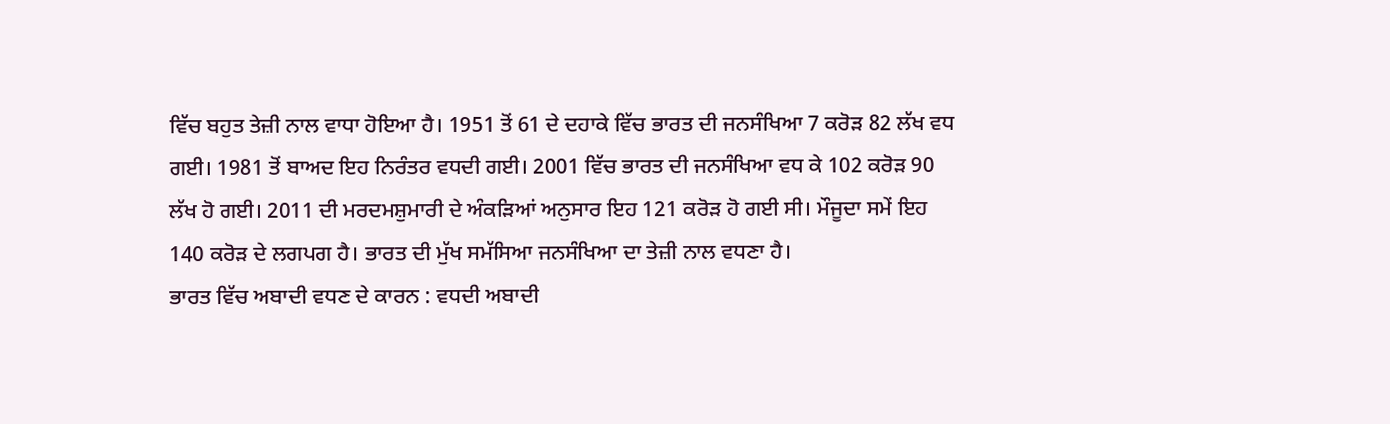ਵਿੱਚ ਬਹੁਤ ਤੇਜ਼ੀ ਨਾਲ ਵਾਧਾ ਹੋਇਆ ਹੈ। 1951 ਤੋਂ 61 ਦੇ ਦਹਾਕੇ ਵਿੱਚ ਭਾਰਤ ਦੀ ਜਨਸੰਖਿਆ 7 ਕਰੋੜ 82 ਲੱਖ ਵਧ ਗਈ। 1981 ਤੋਂ ਬਾਅਦ ਇਹ ਨਿਰੰਤਰ ਵਧਦੀ ਗਈ। 2001 ਵਿੱਚ ਭਾਰਤ ਦੀ ਜਨਸੰਖਿਆ ਵਧ ਕੇ 102 ਕਰੋੜ 90 ਲੱਖ ਹੋ ਗਈ। 2011 ਦੀ ਮਰਦਮਸ਼ੁਮਾਰੀ ਦੇ ਅੰਕੜਿਆਂ ਅਨੁਸਾਰ ਇਹ 121 ਕਰੋੜ ਹੋ ਗਈ ਸੀ। ਮੌਜੂਦਾ ਸਮੇਂ ਇਹ 140 ਕਰੋੜ ਦੇ ਲਗਪਗ ਹੈ। ਭਾਰਤ ਦੀ ਮੁੱਖ ਸਮੱਸਿਆ ਜਨਸੰਖਿਆ ਦਾ ਤੇਜ਼ੀ ਨਾਲ ਵਧਣਾ ਹੈ।
ਭਾਰਤ ਵਿੱਚ ਅਬਾਦੀ ਵਧਣ ਦੇ ਕਾਰਨ : ਵਧਦੀ ਅਬਾਦੀ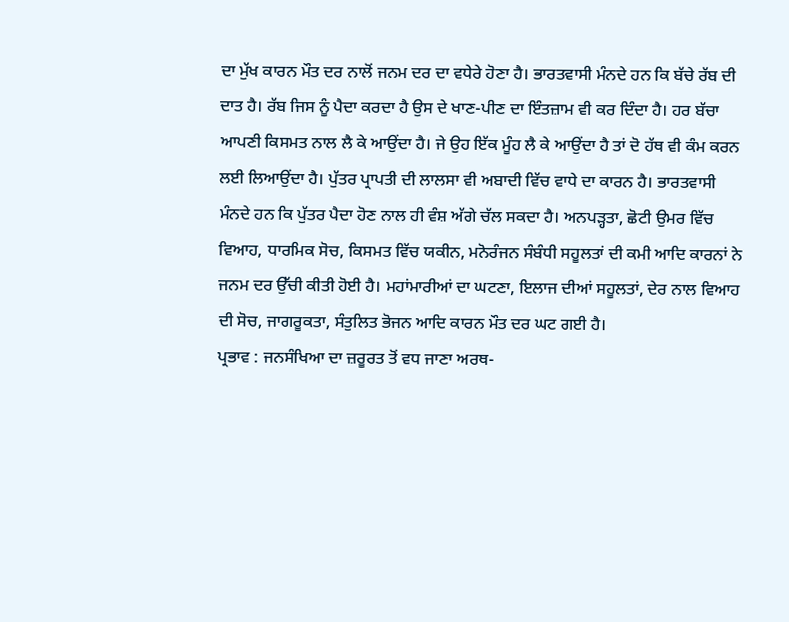ਦਾ ਮੁੱਖ ਕਾਰਨ ਮੌਤ ਦਰ ਨਾਲੋਂ ਜਨਮ ਦਰ ਦਾ ਵਧੇਰੇ ਹੋਣਾ ਹੈ। ਭਾਰਤਵਾਸੀ ਮੰਨਦੇ ਹਨ ਕਿ ਬੱਚੇ ਰੱਬ ਦੀ ਦਾਤ ਹੈ। ਰੱਬ ਜਿਸ ਨੂੰ ਪੈਦਾ ਕਰਦਾ ਹੈ ਉਸ ਦੇ ਖਾਣ-ਪੀਣ ਦਾ ਇੰਤਜ਼ਾਮ ਵੀ ਕਰ ਦਿੰਦਾ ਹੈ। ਹਰ ਬੱਚਾ ਆਪਣੀ ਕਿਸਮਤ ਨਾਲ ਲੈ ਕੇ ਆਉਂਦਾ ਹੈ। ਜੇ ਉਹ ਇੱਕ ਮੂੰਹ ਲੈ ਕੇ ਆਉਂਦਾ ਹੈ ਤਾਂ ਦੋ ਹੱਥ ਵੀ ਕੰਮ ਕਰਨ ਲਈ ਲਿਆਉਂਦਾ ਹੈ। ਪੁੱਤਰ ਪ੍ਰਾਪਤੀ ਦੀ ਲਾਲਸਾ ਵੀ ਅਬਾਦੀ ਵਿੱਚ ਵਾਧੇ ਦਾ ਕਾਰਨ ਹੈ। ਭਾਰਤਵਾਸੀ ਮੰਨਦੇ ਹਨ ਕਿ ਪੁੱਤਰ ਪੈਦਾ ਹੋਣ ਨਾਲ ਹੀ ਵੰਸ਼ ਅੱਗੇ ਚੱਲ ਸਕਦਾ ਹੈ। ਅਨਪੜ੍ਹਤਾ, ਛੋਟੀ ਉਮਰ ਵਿੱਚ ਵਿਆਹ, ਧਾਰਮਿਕ ਸੋਚ, ਕਿਸਮਤ ਵਿੱਚ ਯਕੀਨ, ਮਨੋਰੰਜਨ ਸੰਬੰਧੀ ਸਹੂਲਤਾਂ ਦੀ ਕਮੀ ਆਦਿ ਕਾਰਨਾਂ ਨੇ ਜਨਮ ਦਰ ਉੱਚੀ ਕੀਤੀ ਹੋਈ ਹੈ। ਮਹਾਂਮਾਰੀਆਂ ਦਾ ਘਟਣਾ, ਇਲਾਜ ਦੀਆਂ ਸਹੂਲਤਾਂ, ਦੇਰ ਨਾਲ ਵਿਆਹ ਦੀ ਸੋਚ, ਜਾਗਰੂਕਤਾ, ਸੰਤੁਲਿਤ ਭੋਜਨ ਆਦਿ ਕਾਰਨ ਮੌਤ ਦਰ ਘਟ ਗਈ ਹੈ।
ਪ੍ਰਭਾਵ : ਜਨਸੰਖਿਆ ਦਾ ਜ਼ਰੂਰਤ ਤੋਂ ਵਧ ਜਾਣਾ ਅਰਥ-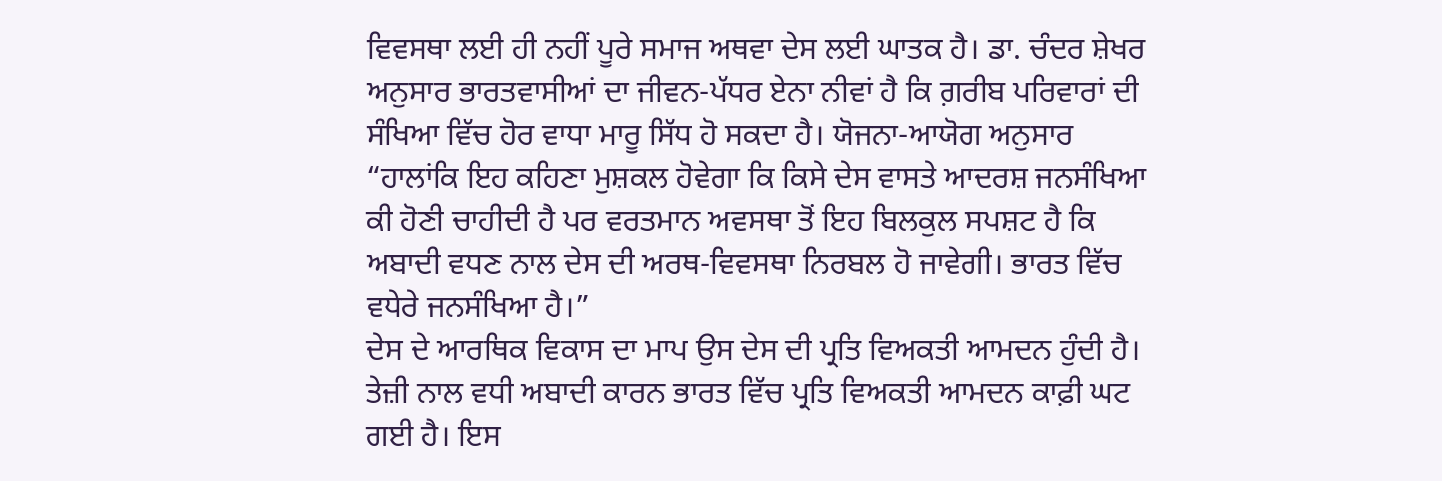ਵਿਵਸਥਾ ਲਈ ਹੀ ਨਹੀਂ ਪੂਰੇ ਸਮਾਜ ਅਥਵਾ ਦੇਸ ਲਈ ਘਾਤਕ ਹੈ। ਡਾ. ਚੰਦਰ ਸ਼ੇਖਰ ਅਨੁਸਾਰ ਭਾਰਤਵਾਸੀਆਂ ਦਾ ਜੀਵਨ-ਪੱਧਰ ਏਨਾ ਨੀਵਾਂ ਹੈ ਕਿ ਗ਼ਰੀਬ ਪਰਿਵਾਰਾਂ ਦੀ ਸੰਖਿਆ ਵਿੱਚ ਹੋਰ ਵਾਧਾ ਮਾਰੂ ਸਿੱਧ ਹੋ ਸਕਦਾ ਹੈ। ਯੋਜਨਾ-ਆਯੋਗ ਅਨੁਸਾਰ “ਹਾਲਾਂਕਿ ਇਹ ਕਹਿਣਾ ਮੁਸ਼ਕਲ ਹੋਵੇਗਾ ਕਿ ਕਿਸੇ ਦੇਸ ਵਾਸਤੇ ਆਦਰਸ਼ ਜਨਸੰਖਿਆ ਕੀ ਹੋਣੀ ਚਾਹੀਦੀ ਹੈ ਪਰ ਵਰਤਮਾਨ ਅਵਸਥਾ ਤੋਂ ਇਹ ਬਿਲਕੁਲ ਸਪਸ਼ਟ ਹੈ ਕਿ ਅਬਾਦੀ ਵਧਣ ਨਾਲ ਦੇਸ ਦੀ ਅਰਥ-ਵਿਵਸਥਾ ਨਿਰਬਲ ਹੋ ਜਾਵੇਗੀ। ਭਾਰਤ ਵਿੱਚ ਵਧੇਰੇ ਜਨਸੰਖਿਆ ਹੈ।”
ਦੇਸ ਦੇ ਆਰਥਿਕ ਵਿਕਾਸ ਦਾ ਮਾਪ ਉਸ ਦੇਸ ਦੀ ਪ੍ਰਤਿ ਵਿਅਕਤੀ ਆਮਦਨ ਹੁੰਦੀ ਹੈ। ਤੇਜ਼ੀ ਨਾਲ ਵਧੀ ਅਬਾਦੀ ਕਾਰਨ ਭਾਰਤ ਵਿੱਚ ਪ੍ਰਤਿ ਵਿਅਕਤੀ ਆਮਦਨ ਕਾਫ਼ੀ ਘਟ ਗਈ ਹੈ। ਇਸ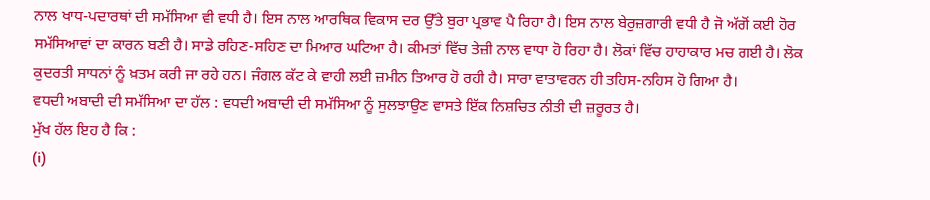ਨਾਲ ਖਾਧ-ਪਦਾਰਥਾਂ ਦੀ ਸਮੱਸਿਆ ਵੀ ਵਧੀ ਹੈ। ਇਸ ਨਾਲ ਆਰਥਿਕ ਵਿਕਾਸ ਦਰ ਉੱਤੇ ਬੁਰਾ ਪ੍ਰਭਾਵ ਪੈ ਰਿਹਾ ਹੈ। ਇਸ ਨਾਲ ਬੇਰੁਜ਼ਗਾਰੀ ਵਧੀ ਹੈ ਜੋ ਅੱਗੋਂ ਕਈ ਹੋਰ ਸਮੱਸਿਆਵਾਂ ਦਾ ਕਾਰਨ ਬਣੀ ਹੈ। ਸਾਡੇ ਰਹਿਣ-ਸਹਿਣ ਦਾ ਮਿਆਰ ਘਟਿਆ ਹੈ। ਕੀਮਤਾਂ ਵਿੱਚ ਤੇਜ਼ੀ ਨਾਲ ਵਾਧਾ ਹੋ ਰਿਹਾ ਹੈ। ਲੋਕਾਂ ਵਿੱਚ ਹਾਹਾਕਾਰ ਮਚ ਗਈ ਹੈ। ਲੋਕ ਕੁਦਰਤੀ ਸਾਧਨਾਂ ਨੂੰ ਖ਼ਤਮ ਕਰੀ ਜਾ ਰਹੇ ਹਨ। ਜੰਗਲ ਕੱਟ ਕੇ ਵਾਹੀ ਲਈ ਜ਼ਮੀਨ ਤਿਆਰ ਹੋ ਰਹੀ ਹੈ। ਸਾਰਾ ਵਾਤਾਵਰਨ ਹੀ ਤਹਿਸ-ਨਹਿਸ ਹੋ ਗਿਆ ਹੈ।
ਵਧਦੀ ਅਬਾਦੀ ਦੀ ਸਮੱਸਿਆ ਦਾ ਹੱਲ : ਵਧਦੀ ਅਬਾਦੀ ਦੀ ਸਮੱਸਿਆ ਨੂੰ ਸੁਲਝਾਉਣ ਵਾਸਤੇ ਇੱਕ ਨਿਸ਼ਚਿਤ ਨੀਤੀ ਦੀ ਜ਼ਰੂਰਤ ਹੈ।
ਮੁੱਖ ਹੱਲ ਇਹ ਹੈ ਕਿ :
(i)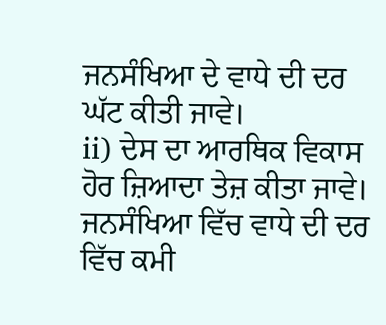ਜਨਸੰਖਿਆ ਦੇ ਵਾਧੇ ਦੀ ਦਰ ਘੱਟ ਕੀਤੀ ਜਾਵੇ।
ii) ਦੇਸ ਦਾ ਆਰਥਿਕ ਵਿਕਾਸ ਹੋਰ ਜ਼ਿਆਦਾ ਤੇਜ਼ ਕੀਤਾ ਜਾਵੇ।
ਜਨਸੰਖਿਆ ਵਿੱਚ ਵਾਧੇ ਦੀ ਦਰ ਵਿੱਚ ਕਮੀ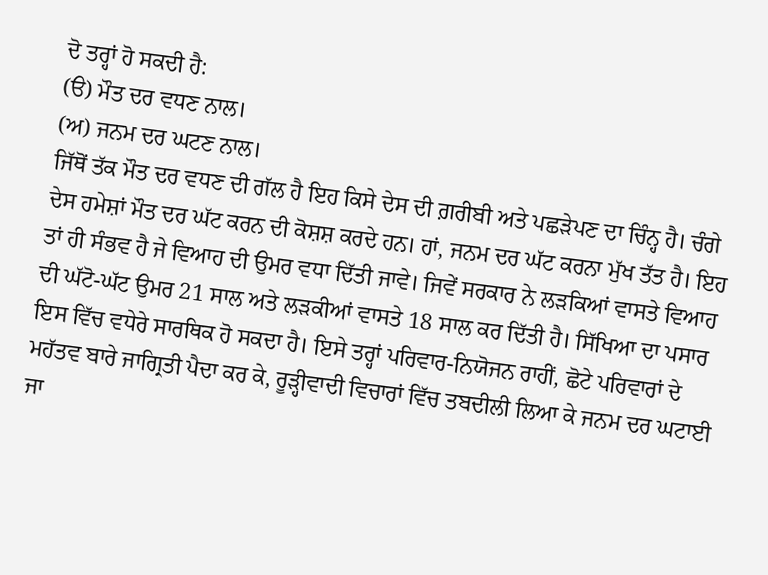ਦੋ ਤਰ੍ਹਾਂ ਹੋ ਸਕਦੀ ਹੈ:
(ੳ) ਮੌਤ ਦਰ ਵਧਣ ਨਾਲ।
(ਅ) ਜਨਮ ਦਰ ਘਟਣ ਨਾਲ।
ਜਿੱਥੋਂ ਤੱਕ ਮੌਤ ਦਰ ਵਧਣ ਦੀ ਗੱਲ ਹੈ ਇਹ ਕਿਸੇ ਦੇਸ ਦੀ ਗ਼ਰੀਬੀ ਅਤੇ ਪਛੜੇਪਣ ਦਾ ਚਿੰਨ੍ਹ ਹੈ। ਚੰਗੇ ਦੇਸ ਹਮੇਸ਼ਾਂ ਮੌਤ ਦਰ ਘੱਟ ਕਰਨ ਦੀ ਕੋਸ਼ਸ਼ ਕਰਦੇ ਹਨ। ਹਾਂ, ਜਨਮ ਦਰ ਘੱਟ ਕਰਨਾ ਮੁੱਖ ਤੱਤ ਹੈ। ਇਹ ਤਾਂ ਹੀ ਸੰਭਵ ਹੈ ਜੇ ਵਿਆਹ ਦੀ ਉਮਰ ਵਧਾ ਦਿੱਤੀ ਜਾਵੇ। ਜਿਵੇਂ ਸਰਕਾਰ ਨੇ ਲੜਕਿਆਂ ਵਾਸਤੇ ਵਿਆਹ ਦੀ ਘੱਟੋ-ਘੱਟ ਉਮਰ 21 ਸਾਲ ਅਤੇ ਲੜਕੀਆਂ ਵਾਸਤੇ 18 ਸਾਲ ਕਰ ਦਿੱਤੀ ਹੈ। ਸਿੱਖਿਆ ਦਾ ਪਸਾਰ ਇਸ ਵਿੱਚ ਵਧੇਰੇ ਸਾਰਥਿਕ ਹੋ ਸਕਦਾ ਹੈ। ਇਸੇ ਤਰ੍ਹਾਂ ਪਰਿਵਾਰ-ਨਿਯੋਜਨ ਰਾਹੀਂ, ਛੋਟੇ ਪਰਿਵਾਰਾਂ ਦੇ ਮਹੱਤਵ ਬਾਰੇ ਜਾਗ੍ਰਿਤੀ ਪੈਦਾ ਕਰ ਕੇ, ਰੂੜ੍ਹੀਵਾਦੀ ਵਿਚਾਰਾਂ ਵਿੱਚ ਤਬਦੀਲੀ ਲਿਆ ਕੇ ਜਨਮ ਦਰ ਘਟਾਈ ਜਾ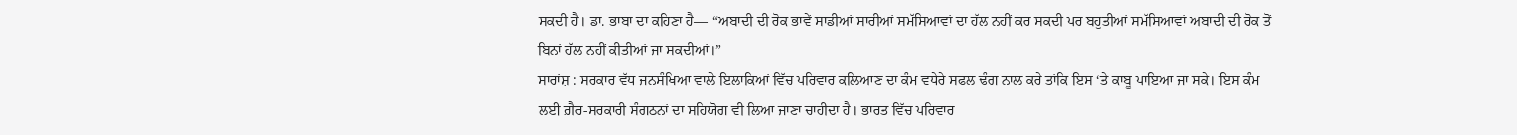ਸਕਦੀ ਹੈ। ਡਾ. ਭਾਬਾ ਦਾ ਕਹਿਣਾ ਹੈ— “ਅਬਾਦੀ ਦੀ ਰੋਕ ਭਾਵੇਂ ਸਾਡੀਆਂ ਸਾਰੀਆਂ ਸਮੱਸਿਆਵਾਂ ਦਾ ਹੱਲ ਨਹੀਂ ਕਰ ਸਕਦੀ ਪਰ ਬਹੁਤੀਆਂ ਸਮੱਸਿਆਵਾਂ ਅਬਾਦੀ ਦੀ ਰੋਕ ਤੋਂ ਬਿਨਾਂ ਹੱਲ ਨਹੀਂ ਕੀਤੀਆਂ ਜਾ ਸਕਦੀਆਂ।”
ਸਾਰਾਂਸ਼ : ਸਰਕਾਰ ਵੱਧ ਜਨਸੰਖਿਆ ਵਾਲੇ ਇਲਾਕਿਆਂ ਵਿੱਚ ਪਰਿਵਾਰ ਕਲਿਆਣ ਦਾ ਕੰਮ ਵਧੇਰੇ ਸਫਲ ਢੰਗ ਨਾਲ ਕਰੇ ਤਾਂਕਿ ਇਸ ‘ਤੇ ਕਾਬੂ ਪਾਇਆ ਜਾ ਸਕੇ। ਇਸ ਕੰਮ ਲਈ ਗ਼ੈਰ-ਸਰਕਾਰੀ ਸੰਗਠਨਾਂ ਦਾ ਸਹਿਯੋਗ ਵੀ ਲਿਆ ਜਾਣਾ ਚਾਹੀਦਾ ਹੈ। ਭਾਰਤ ਵਿੱਚ ਪਰਿਵਾਰ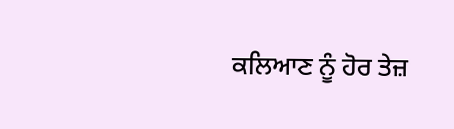ਕਲਿਆਣ ਨੂੰ ਹੋਰ ਤੇਜ਼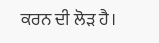ਕਰਨ ਦੀ ਲੋੜ ਹੈ।